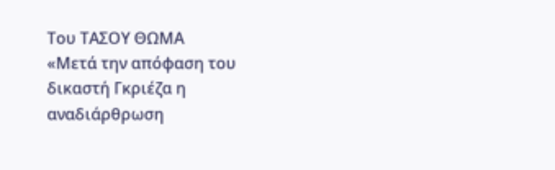Του ΤΑΣΟΥ ΘΩΜΑ
«Μετά την απόφαση του δικαστή Γκριέζα η αναδιάρθρωση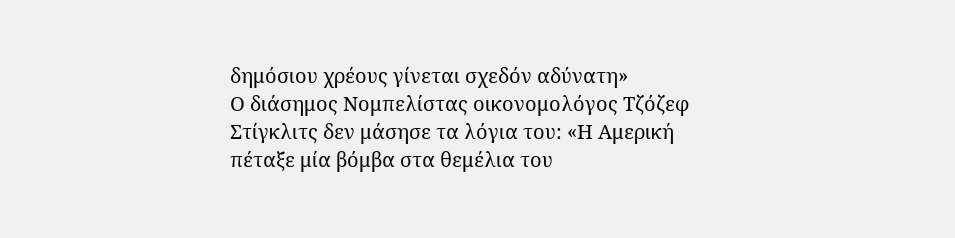δημόσιου χρέους γίνεται σχεδόν αδύνατη»
Ο διάσημος Νομπελίστας οικονομολόγος Τζόζεφ Στίγκλιτς δεν μάσησε τα λόγια του: «Η Αμερική πέταξε μία βόμβα στα θεμέλια του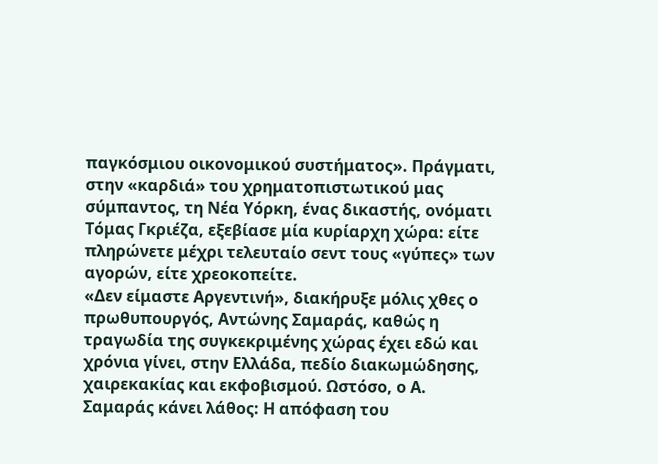παγκόσμιου οικονομικού συστήματος». Πράγματι, στην «καρδιά» του χρηματοπιστωτικού μας σύμπαντος, τη Νέα Υόρκη, ένας δικαστής, ονόματι Τόμας Γκριέζα, εξεβίασε μία κυρίαρχη χώρα: είτε πληρώνετε μέχρι τελευταίο σεντ τους «γύπες» των αγορών, είτε χρεοκοπείτε.
«Δεν είμαστε Αργεντινή», διακήρυξε μόλις χθες ο πρωθυπουργός, Αντώνης Σαμαράς, καθώς η τραγωδία της συγκεκριμένης χώρας έχει εδώ και χρόνια γίνει, στην Ελλάδα, πεδίο διακωμώδησης, χαιρεκακίας και εκφοβισμού. Ωστόσο, ο Α. Σαμαράς κάνει λάθος: Η απόφαση του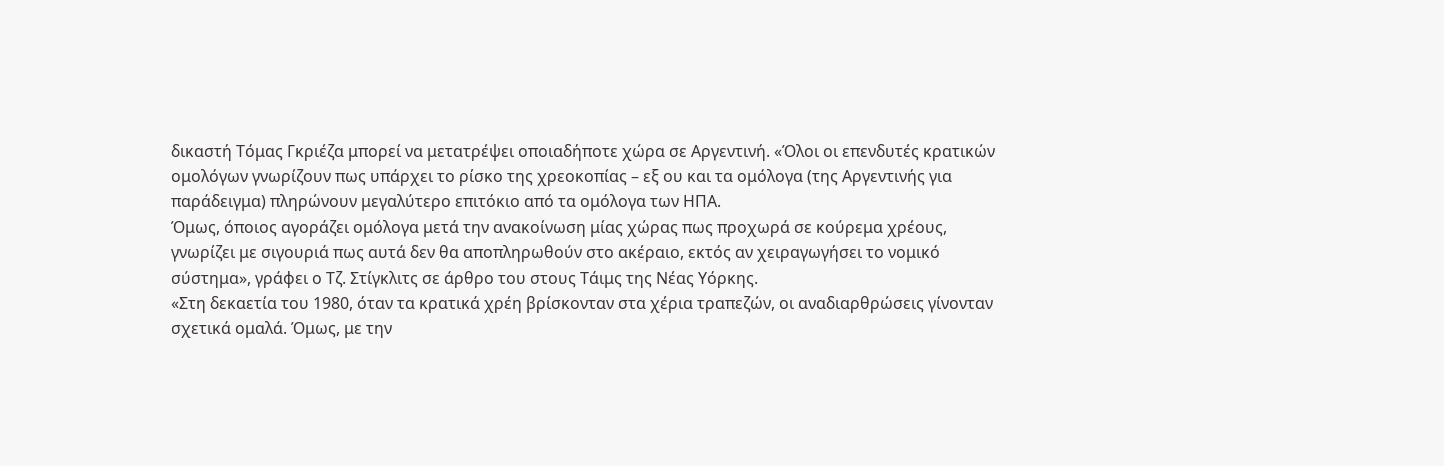δικαστή Τόμας Γκριέζα μπορεί να μετατρέψει οποιαδήποτε χώρα σε Αργεντινή. «Όλοι οι επενδυτές κρατικών ομολόγων γνωρίζουν πως υπάρχει το ρίσκο της χρεοκοπίας – εξ ου και τα ομόλογα (της Αργεντινής για παράδειγμα) πληρώνουν μεγαλύτερο επιτόκιο από τα ομόλογα των ΗΠΑ.
Όμως, όποιος αγοράζει ομόλογα μετά την ανακοίνωση μίας χώρας πως προχωρά σε κούρεμα χρέους, γνωρίζει με σιγουριά πως αυτά δεν θα αποπληρωθούν στο ακέραιο, εκτός αν χειραγωγήσει το νομικό σύστημα», γράφει ο Τζ. Στίγκλιτς σε άρθρο του στους Τάιμς της Νέας Υόρκης.
«Στη δεκαετία του 1980, όταν τα κρατικά χρέη βρίσκονταν στα χέρια τραπεζών, οι αναδιαρθρώσεις γίνονταν σχετικά ομαλά. Όμως, με την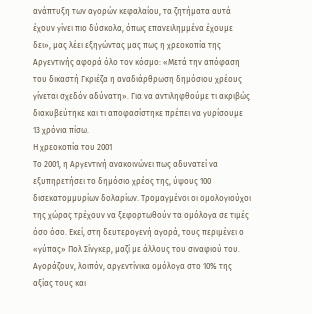ανάπτυξη των αγορών κεφαλαίου, τα ζητήματα αυτά έχουν γίνει πιο δύσκολα, όπως επανειλημμένα έχουμε δει», μας λέει εξηγώντας μας πως η χρεοκοπία της Αργεντινής αφορά όλο τον κόσμο: «Μετά την απόφαση του δικαστή Γκριέζα η αναδιάρθρωση δημόσιου χρέους γίνεται σχεδόν αδύνατη». Για να αντιληφθούμε τι ακριβώς διακυβεύτηκε και τι αποφασίστηκε πρέπει να γυρίσουμε 13 χρόνια πίσω.
Η χρεοκοπία του 2001
Το 2001, η Αργεντινή ανακοινώνει πως αδυνατεί να εξυπηρετήσει το δημόσιο χρέος της, ύψους 100 δισεκατομμυρίων δολαρίων. Τρομαγμένοι οι ομολογιούχοι της χώρας τρέχουν να ξεφορτωθούν τα ομόλογα σε τιμές όσο όσο. Εκεί, στη δευτερογενή αγορά, τους περιμένει ο «γύπας» Πολ Σίνγκερ, μαζί με άλλους του σιναφιού του. Αγοράζουν, λοιπόν, αργεντίνικα ομόλογα στο 10% της αξίας τους και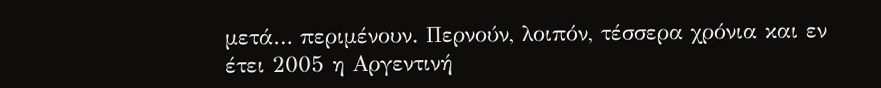μετά… περιμένουν. Περνούν, λοιπόν, τέσσερα χρόνια και εν έτει 2005 η Αργεντινή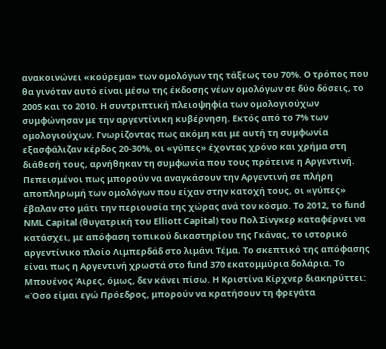ανακοινώνει «κούρεμα» των ομολόγων της τάξεως του 70%. Ο τρόπος που θα γινόταν αυτό είναι μέσω της έκδοσης νέων ομολόγων σε δύο δόσεις, το 2005 και το 2010. Η συντριπτική πλειοψηφία των ομολογιούχων συμφώνησαν με την αργεντίνικη κυβέρνηση. Εκτός από το 7% των ομολογιούχων. Γνωρίζοντας πως ακόμη και με αυτή τη συμφωνία εξασφάλιζαν κέρδος 20-30%, οι «γύπες» έχοντας χρόνο και χρήμα στη διάθεσή τους, αρνήθηκαν τη συμφωνία που τους πρότεινε η Αργεντινή.
Πεπεισμένοι πως μπορούν να αναγκάσουν την Αργεντινή σε πλήρη αποπληρωμή των ομολόγων που είχαν στην κατοχή τους, οι «γύπες» έβαλαν στο μάτι την περιουσία της χώρας ανά τον κόσμο. Το 2012, το fund NML Capital (θυγατρική του Elliott Capital) του Πολ Σίνγκερ καταφέρνει να κατάσχει, με απόφαση τοπικού δικαστηρίου της Γκάνας, το ιστορικό αργεντίνικο πλοίο Λιμπερδάδ στο λιμάνι Τέμα. Το σκεπτικό της απόφασης είναι πως η Αργεντινή χρωστά στο fund 370 εκατομμύρια δολάρια. Το Μπουένος Άιρες, όμως, δεν κάνει πίσω. Η Κριστίνα Κίρχνερ διακηρύττει: «Όσο είμαι εγώ Πρόεδρος, μπορούν να κρατήσουν τη φρεγάτα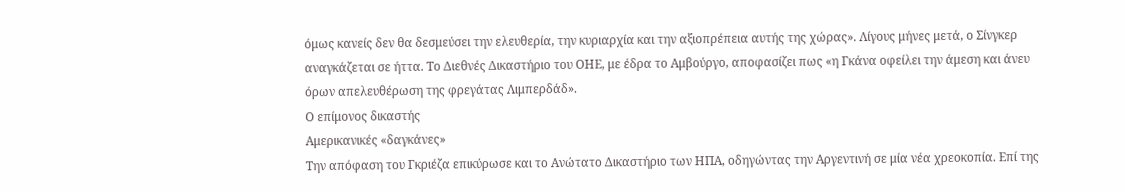όμως κανείς δεν θα δεσμεύσει την ελευθερία, την κυριαρχία και την αξιοπρέπεια αυτής της χώρας». Λίγους μήνες μετά, ο Σίνγκερ αναγκάζεται σε ήττα. Το Διεθνές Δικαστήριο του ΟΗΕ, με έδρα το Αμβούργο, αποφασίζει πως «η Γκάνα οφείλει την άμεση και άνευ όρων απελευθέρωση της φρεγάτας Λιμπερδάδ».
Ο επίμονος δικαστής
Αμερικανικές «δαγκάνες»
Την απόφαση του Γκριέζα επικύρωσε και το Ανώτατο Δικαστήριο των ΗΠΑ, οδηγώντας την Αργεντινή σε μία νέα χρεοκοπία. Επί της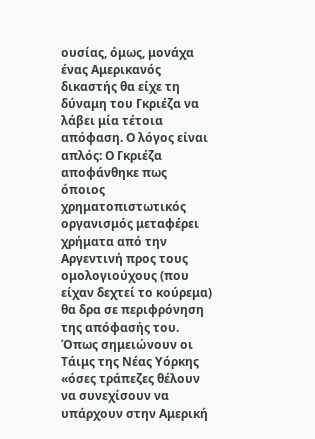ουσίας, όμως, μονάχα ένας Αμερικανός δικαστής θα είχε τη δύναμη του Γκριέζα να λάβει μία τέτοια απόφαση. Ο λόγος είναι απλός: Ο Γκριέζα αποφάνθηκε πως όποιος χρηματοπιστωτικός οργανισμός μεταφέρει χρήματα από την Αργεντινή προς τους ομολογιούχους (που είχαν δεχτεί το κούρεμα) θα δρα σε περιφρόνηση της απόφασής του. Όπως σημειώνουν οι Τάιμς της Νέας Υόρκης «όσες τράπεζες θέλουν να συνεχίσουν να υπάρχουν στην Αμερική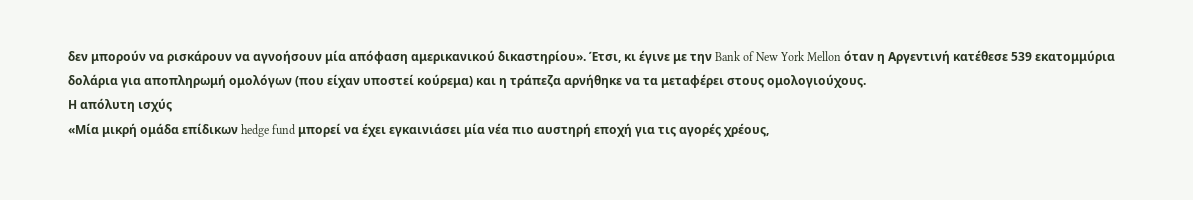δεν μπορούν να ρισκάρουν να αγνοήσουν μία απόφαση αμερικανικού δικαστηρίου». Έτσι, κι έγινε με την Bank of New York Mellon όταν η Αργεντινή κατέθεσε 539 εκατομμύρια δολάρια για αποπληρωμή ομολόγων (που είχαν υποστεί κούρεμα) και η τράπεζα αρνήθηκε να τα μεταφέρει στους ομολογιούχους.
Η απόλυτη ισχύς
«Μία μικρή ομάδα επίδικων hedge fund μπορεί να έχει εγκαινιάσει μία νέα πιο αυστηρή εποχή για τις αγορές χρέους,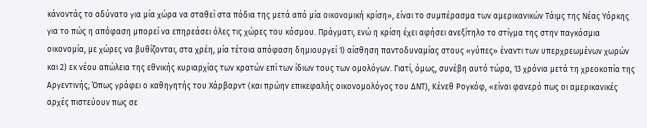κάνοντάς το αδύνατο για μία χώρα να σταθεί στα πόδια της μετά από μία οικονομική κρίση», είναι το συμπέρασμα των αμερικανικών Τάιμς της Νέας Υόρκης για το πώς η απόφαση μπορεί να επηρεάσει όλες τις χώρες του κόσμου. Πράγματι, ενώ η κρίση έχει αφήσει ανεξίτηλο το στίγμα της στην παγκόσμια οικονομία, με χώρες να βυθίζονται, στα χρέη, μία τέτοια απόφαση δημιουργεί 1) αίσθηση παντοδυναμίας στους «γύπες» έναντι των υπερχρεωμένων χωρών και 2) εκ νέου απώλεια της εθνικής κυριαρχίας των κρατών επί των ίδιων τους των ομολόγων. Γιατί, όμως, συνέβη αυτό τώρα, 13 χρόνια μετά τη χρεοκοπία της Αργεντινής; Όπως γράφει ο καθηγητής του Χάρβαρντ (και πρώην επικεφαλής οικονομολόγος του ΔΝΤ), Κένεθ Ρογκόφ, «είναι φανερό πως οι αμερικανικές αρχές πιστεύουν πως σε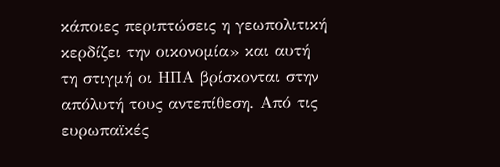κάποιες περιπτώσεις η γεωπολιτική κερδίζει την οικονομία» και αυτή τη στιγμή οι ΗΠΑ βρίσκονται στην απόλυτή τους αντεπίθεση. Από τις ευρωπαϊκές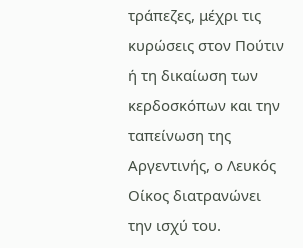τράπεζες, μέχρι τις κυρώσεις στον Πούτιν ή τη δικαίωση των κερδοσκόπων και την ταπείνωση της Αργεντινής, ο Λευκός Οίκος διατρανώνει την ισχύ του.